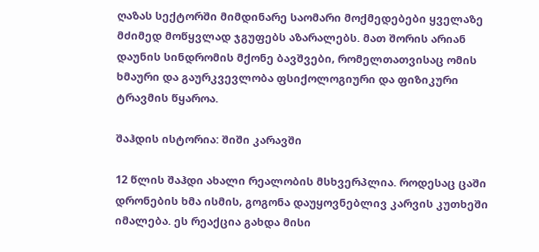ღაზას სექტორში მიმდინარე საომარი მოქმედებები ყველაზე მძიმედ მოწყვლად ჯგუფებს აზარალებს. მათ შორის არიან დაუნის სინდრომის მქონე ბავშვები, რომელთათვისაც ომის ხმაური და გაურკვევლობა ფსიქოლოგიური და ფიზიკური ტრავმის წყაროა.

შაჰდის ისტორია: შიში კარავში

12 წლის შაჰდი ახალი რეალობის მსხვერპლია. როდესაც ცაში დრონების ხმა ისმის, გოგონა დაუყოვნებლივ კარვის კუთხეში იმალება. ეს რეაქცია გახდა მისი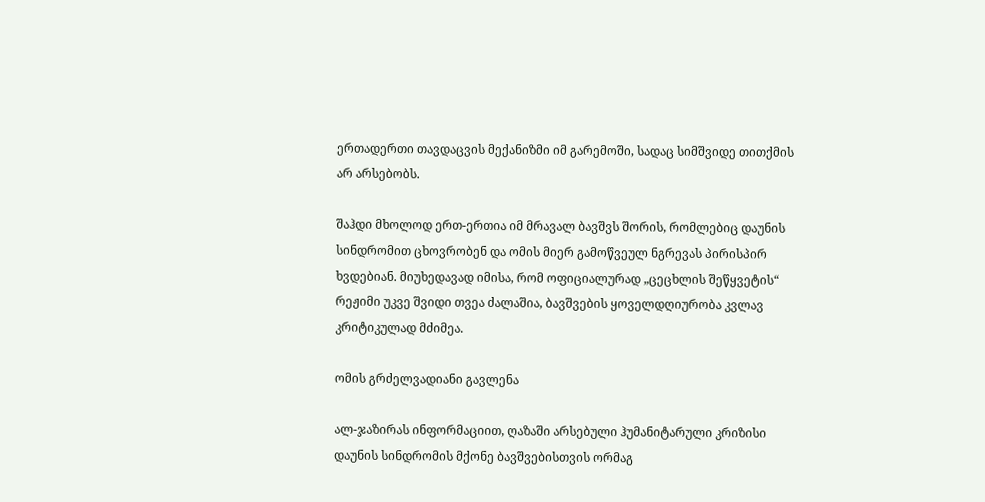ერთადერთი თავდაცვის მექანიზმი იმ გარემოში, სადაც სიმშვიდე თითქმის არ არსებობს.

შაჰდი მხოლოდ ერთ-ერთია იმ მრავალ ბავშვს შორის, რომლებიც დაუნის სინდრომით ცხოვრობენ და ომის მიერ გამოწვეულ ნგრევას პირისპირ ხვდებიან. მიუხედავად იმისა, რომ ოფიციალურად „ცეცხლის შეწყვეტის“ რეჟიმი უკვე შვიდი თვეა ძალაშია, ბავშვების ყოველდღიურობა კვლავ კრიტიკულად მძიმეა.

ომის გრძელვადიანი გავლენა

ალ-ჯაზირას ინფორმაციით, ღაზაში არსებული ჰუმანიტარული კრიზისი დაუნის სინდრომის მქონე ბავშვებისთვის ორმაგ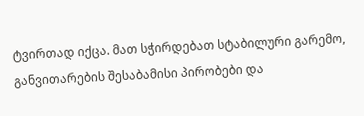ტვირთად იქცა. მათ სჭირდებათ სტაბილური გარემო, განვითარების შესაბამისი პირობები და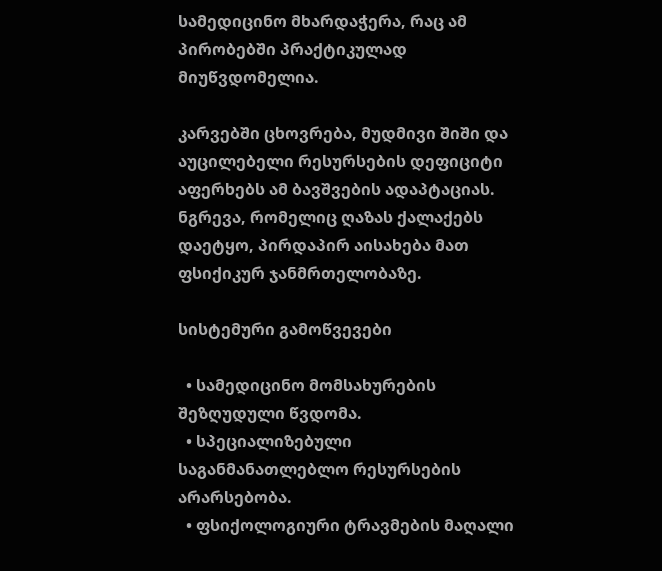სამედიცინო მხარდაჭერა, რაც ამ პირობებში პრაქტიკულად მიუწვდომელია.

კარვებში ცხოვრება, მუდმივი შიში და აუცილებელი რესურსების დეფიციტი აფერხებს ამ ბავშვების ადაპტაციას. ნგრევა, რომელიც ღაზას ქალაქებს დაეტყო, პირდაპირ აისახება მათ ფსიქიკურ ჯანმრთელობაზე.

სისტემური გამოწვევები

  • სამედიცინო მომსახურების შეზღუდული წვდომა.
  • სპეციალიზებული საგანმანათლებლო რესურსების არარსებობა.
  • ფსიქოლოგიური ტრავმების მაღალი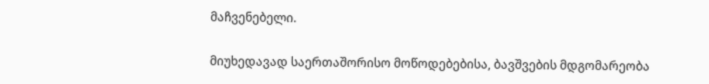მაჩვენებელი.

მიუხედავად საერთაშორისო მოწოდებებისა, ბავშვების მდგომარეობა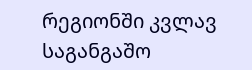რეგიონში კვლავ საგანგაშო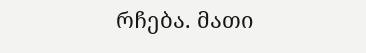რჩება. მათი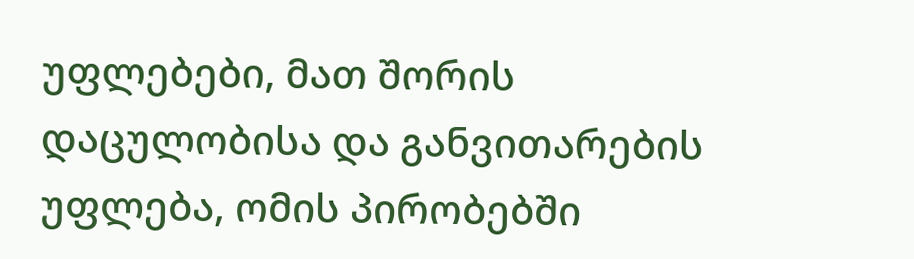უფლებები, მათ შორის დაცულობისა და განვითარების უფლება, ომის პირობებში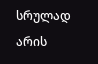სრულად არის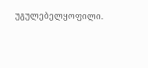უგულებელყოფილი.